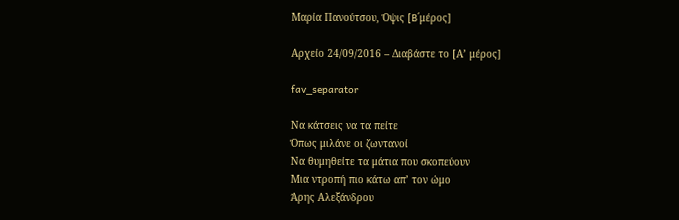Μαρία Πανούτσου, Όψις [B΄μέρος]

Αρχείο 24/09/2016 – Διαβάστε το [Α’ μέρος]

fav_separator

Να κάτσεις να τα πείτε
Όπως μιλάνε οι ζωντανοί
Να θυμηθείτε τα μάτια που σκοπεύουν
Μια ντροπή πιο κάτω απ’ τον ώμο
Άρης Αλεξάνδρου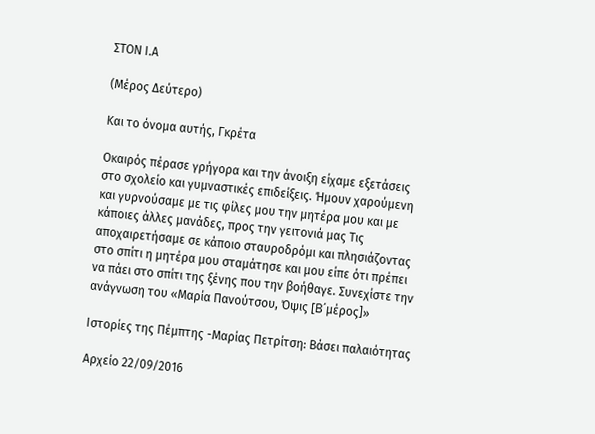ΣΤΟΝ Ι.Α

(Μέρος Δεύτερο)

Και το όνομα αυτής, Γκρέτα

Οκαιρός πέρασε γρήγορα και την άνοιξη είχαμε εξετάσεις στο σχολείο και γυμναστικές επιδείξεις. Ήμουν χαρούμενη και γυρνούσαμε με τις φίλες μου την μητέρα μου και με κάποιες άλλες μανάδες, προς την γειτονιά μας Τις αποχαιρετήσαμε σε κάποιο σταυροδρόμι και πλησιάζοντας στο σπίτι η μητέρα μου σταμάτησε και μου είπε ότι πρέπει να πάει στο σπίτι της ξένης που την βοήθαγε. Συνεχίστε την ανάγνωση του «Μαρία Πανούτσου, Όψις [B΄μέρος]»

Ιστορίες της Πέμπτης -Μαρίας Πετρίτση: Βάσει παλαιότητας

Αρχείο 22/09/2016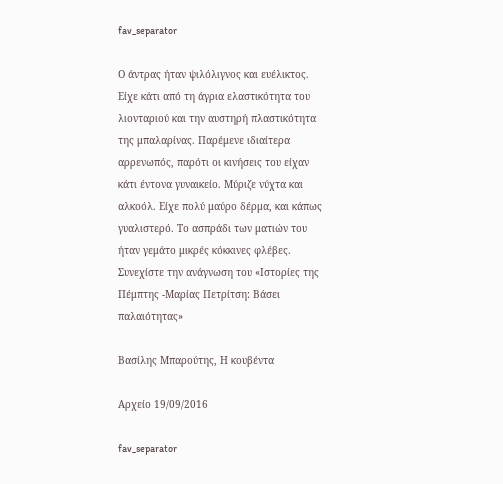fav_separator

Ο άντρας ήταν ψιλόλιγνος και ευέλικτος. Είχε κάτι από τη άγρια ελαστικότητα του λιονταριού και την αυστηρή πλαστικότητα της μπαλαρίνας. Παρέμενε ιδιαίτερα αρρενωπός, παρότι οι κινήσεις του είχαν κάτι έντονα γυναικείο. Μύριζε νύχτα και αλκοόλ. Είχε πολύ μαύρο δέρμα, και κάπως γυαλιστερό. Το ασπράδι των ματιών του ήταν γεμάτο μικρές κόκκινες φλέβες. Συνεχίστε την ανάγνωση του «Ιστορίες της Πέμπτης -Μαρίας Πετρίτση: Βάσει παλαιότητας»

Βασίλης Μπαρούτης, Η κουβέντα

Αρχείο 19/09/2016

fav_separator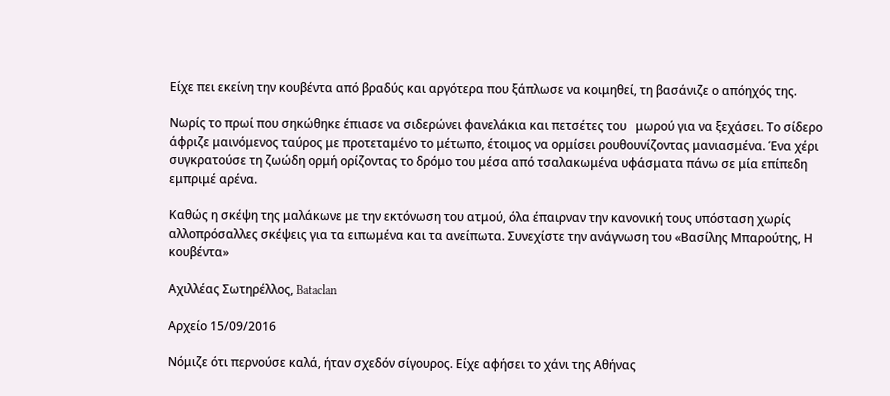Είχε πει εκείνη την κουβέντα από βραδύς και αργότερα που ξάπλωσε να κοιμηθεί, τη βασάνιζε ο απόηχός της.

Νωρίς το πρωί που σηκώθηκε έπιασε να σιδερώνει φανελάκια και πετσέτες του   μωρού για να ξεχάσει. Το σίδερο άφριζε μαινόμενος ταύρος με προτεταμένο το μέτωπο, έτοιμος να ορμίσει ρουθουνίζοντας μανιασμένα. Ένα χέρι συγκρατούσε τη ζωώδη ορμή ορίζοντας το δρόμο του μέσα από τσαλακωμένα υφάσματα πάνω σε μία επίπεδη εμπριμέ αρένα.

Καθώς η σκέψη της μαλάκωνε με την εκτόνωση του ατμού, όλα έπαιρναν την κανονική τους υπόσταση χωρίς αλλοπρόσαλλες σκέψεις για τα ειπωμένα και τα ανείπωτα. Συνεχίστε την ανάγνωση του «Βασίλης Μπαρούτης, Η κουβέντα»

Αχιλλέας Σωτηρέλλος, Bataclan

Αρχείο 15/09/2016

Νόμιζε ότι περνούσε καλά, ήταν σχεδόν σίγουρος. Είχε αφήσει το χάνι της Αθήνας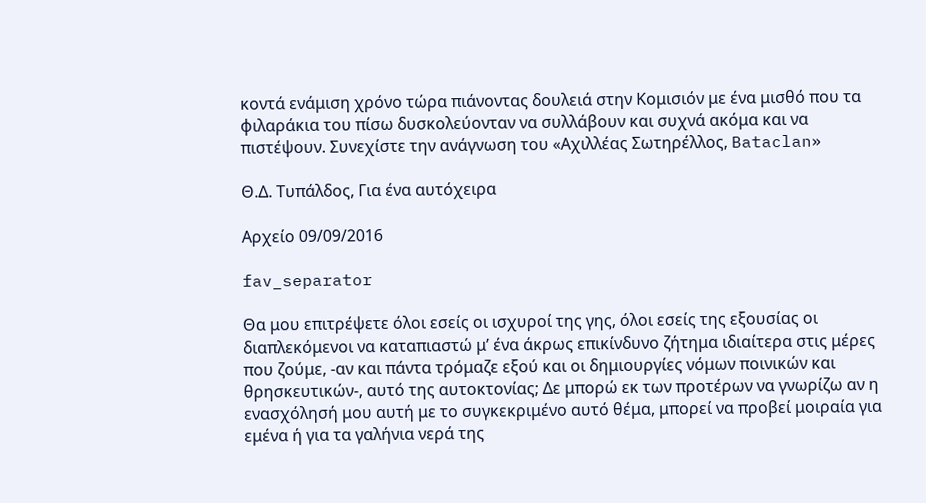κοντά ενάμιση χρόνο τώρα πιάνοντας δουλειά στην Κομισιόν με ένα μισθό που τα φιλαράκια του πίσω δυσκολεύονταν να συλλάβουν και συχνά ακόμα και να πιστέψουν. Συνεχίστε την ανάγνωση του «Αχιλλέας Σωτηρέλλος, Bataclan»

Θ.Δ. Τυπάλδος, Για ένα αυτόχειρα

Αρχείο 09/09/2016

fav_separator

Θα μου επιτρέψετε όλοι εσείς οι ισχυροί της γης, όλοι εσείς της εξουσίας οι διαπλεκόμενοι να καταπιαστώ μ’ ένα άκρως επικίνδυνο ζήτημα ιδιαίτερα στις μέρες που ζούμε, -αν και πάντα τρόμαζε εξού και οι δημιουργίες νόμων ποινικών και θρησκευτικών-, αυτό της αυτοκτονίας; Δε μπορώ εκ των προτέρων να γνωρίζω αν η ενασχόλησή μου αυτή με το συγκεκριμένο αυτό θέμα, μπορεί να προβεί μοιραία για εμένα ή για τα γαλήνια νερά της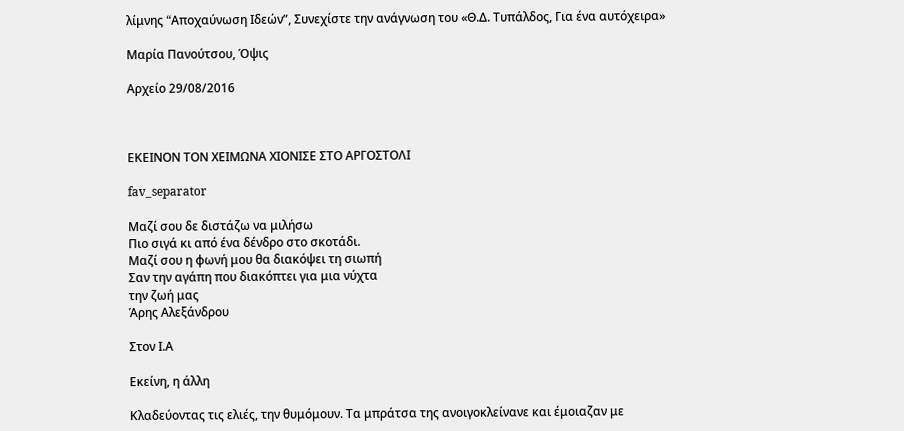λίμνης “Aποχαύνωση Iδεών”, Συνεχίστε την ανάγνωση του «Θ.Δ. Τυπάλδος, Για ένα αυτόχειρα»

Μαρία Πανούτσου, Όψις

Αρχείο 29/08/2016



ΕΚΕΙΝΟΝ ΤΟΝ ΧΕΙΜΩΝΑ ΧΙΟΝΙΣΕ ΣΤΟ ΑΡΓΟΣΤΟΛΙ

fav_separator

Μαζί σου δε διστάζω να μιλήσω
Πιο σιγά κι από ένα δένδρο στο σκοτάδι.
Μαζί σου η φωνή μου θα διακόψει τη σιωπή
Σαν την αγάπη που διακόπτει για μια νύχτα
την ζωή μας
Άρης Αλεξάνδρου

Στον Ι.Α

Εκείνη, η άλλη

Κλαδεύοντας τις ελιές, την θυμόμουν. Τα μπράτσα της ανοιγοκλείνανε και έμοιαζαν με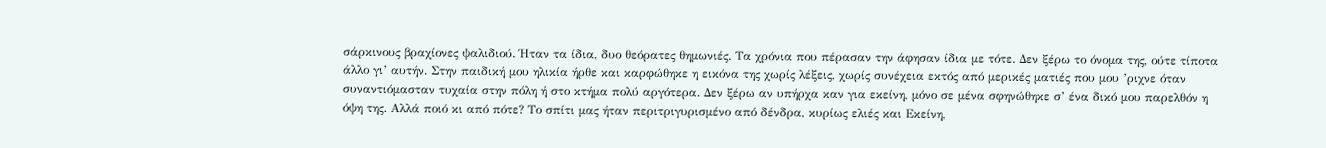σάρκινους βραχίονες ψαλιδιού. Ήταν τα ίδια, δυο θεόρατες θημωνιές. Τα χρόνια που πέρασαν την άφησαν ίδια με τότε. Δεν ξέρω το όνομα της, ούτε τίποτα άλλο γι’ αυτήν. Στην παιδική μου ηλικία ήρθε και καρφώθηκε η εικόνα της χωρίς λέξεις, χωρίς συνέχεια εκτός από μερικές ματιές που μου ’ριχνε όταν συναντιόμασταν τυχαία στην πόλη ή στο κτήμα πολύ αργότερα. Δεν ξέρω αν υπήρχα καν για εκείνη, μόνο σε μένα σφηνώθηκε σ’ ένα δικό μου παρελθόν η όψη της. Αλλά ποιό κι από πότε? Το σπίτι μας ήταν περιτριγυρισμένο από δένδρα, κυρίως ελιές και Εκείνη,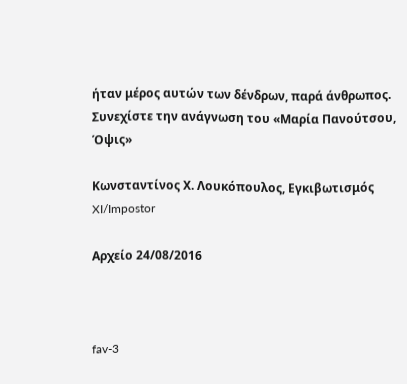ήταν μέρος αυτών των δένδρων, παρά άνθρωπος. Συνεχίστε την ανάγνωση του «Μαρία Πανούτσου, Όψις»

Κωνσταντίνος Χ. Λουκόπουλος, Εγκιβωτισμός XI/Impostor

Αρχείο 24/08/2016



fav-3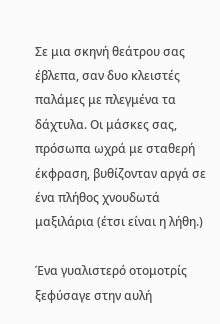Σε μια σκηνή θεάτρου σας έβλεπα, σαν δυο κλειστές παλάμες με πλεγμένα τα δάχτυλα. Οι μάσκες σας, πρόσωπα ωχρά με σταθερή έκφραση, βυθίζονταν αργά σε ένα πλήθος χνουδωτά μαξιλάρια (έτσι είναι η λήθη.)

Ένα γυαλιστερό οτομοτρίς  ξεφύσαγε στην αυλή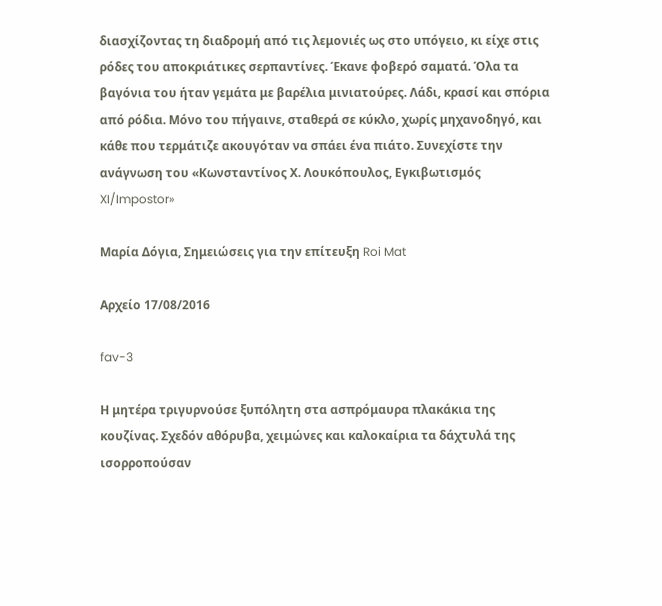διασχίζοντας τη διαδρομή από τις λεμονιές ως στο υπόγειο, κι είχε στις ρόδες του αποκριάτικες σερπαντίνες. Έκανε φοβερό σαματά. Όλα τα βαγόνια του ήταν γεμάτα με βαρέλια μινιατούρες. Λάδι, κρασί και σπόρια από ρόδια. Μόνο του πήγαινε, σταθερά σε κύκλο, χωρίς μηχανοδηγό, και κάθε που τερμάτιζε ακουγόταν να σπάει ένα πιάτο. Συνεχίστε την ανάγνωση του «Κωνσταντίνος Χ. Λουκόπουλος, Εγκιβωτισμός XI/Impostor»

Μαρία Δόγια, Σημειώσεις για την επίτευξη Roi Mat

Αρχείο 17/08/2016

fav-3

Η μητέρα τριγυρνούσε ξυπόλητη στα ασπρόμαυρα πλακάκια της κουζίνας. Σχεδόν αθόρυβα, χειμώνες και καλοκαίρια τα δάχτυλά της ισορροπούσαν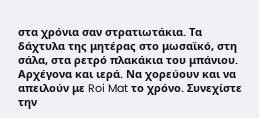στα χρόνια σαν στρατιωτάκια. Τα δάχτυλα της μητέρας στο μωσαϊκό, στη σάλα, στα ρετρό πλακάκια του μπάνιου. Αρχέγονα και ιερά. Να χορεύουν και να απειλούν με Roi Mat το χρόνο. Συνεχίστε την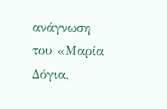ανάγνωση του «Μαρία Δόγια,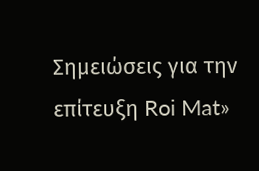Σημειώσεις για την επίτευξη Roi Mat»